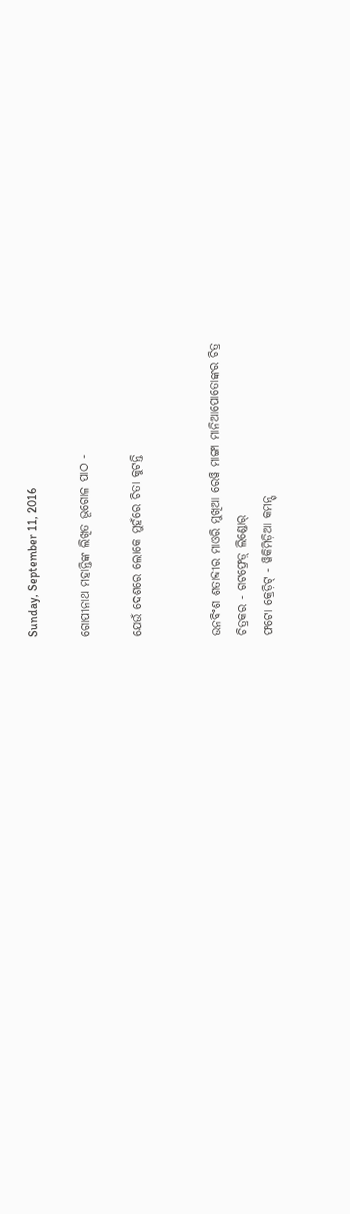Sunday, September 11, 2016

ଗୋପୀନାଥ ମହାନ୍ତିଙ୍କ ଲିଖିତ ଭୂଗୋଳ ପାଠ -

ଯେଉଁ ଦେଶରେ ଲୋକେ ମୁହଁରେ ଚିତା କୁଟନ୍ତି


ଉନବିଂଶ ଶତାବ୍ଦୀର ମାଓରି ମୁଖିଆ ରେୱି ମାଙ୍ଗା ମାନିଆପୋତୋଙ୍କର ଚିତ୍ର
ଚିତ୍ରକର - ଗଟଫ୍ରେଡ଼୍ ଲିଣ୍ଡୋର୍
ଫଟୋ କ୍ରେଡ଼ିଟ୍ - ୱିକିମିଡ଼ିଆ କମନ୍ସ୍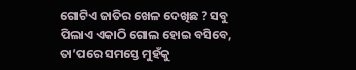ଗୋଟିଏ ଜାତିର ଖେଳ ଦେଖିଛ ? ସବୁ ପିଲାଏ ଏକାଠି ଗୋଲ ହୋଇ ବସିବେ, ତା’ପରେ ସମସ୍ତେ ମୁହଁକୁ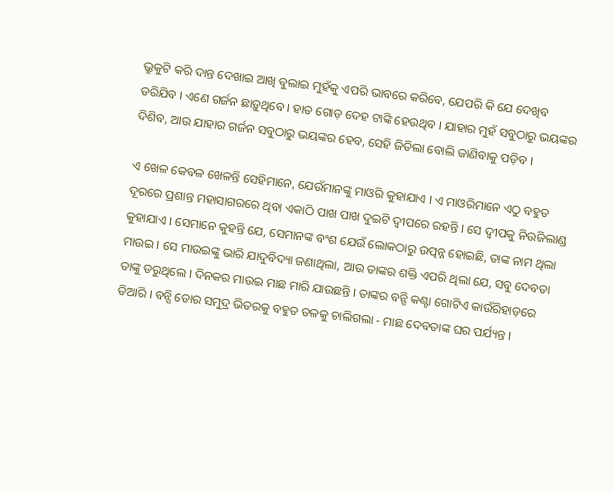ଭ୍ରୁକୁଟି କରି ଦାନ୍ତ ଦେଖାଇ ଆଖି ବୁଲାଇ ମୁହଁକୁ ଏପରି ଭାବରେ କରିବେ, ଯେପରି କି ଯେ ଦେଖିବ ଡରିଯିବ । ଏଣେ ଗର୍ଜନ ଛାଡ଼ୁଥିବେ । ହାତ ଗୋଡ଼ ଦେହ ଟାଙ୍କି ହେଉଥିବ । ଯାହାର ମୁହଁ ସବୁଠାରୁ ଭୟଙ୍କର ଦିଶିବ, ଆଉ ଯାହାର ଗର୍ଜନ ସବୁଠାରୁ ଭୟଙ୍କର ହେବ, ସେହି ଜିତିଲା ବୋଲି ଜାଣିବାକୁ ପଡ଼ିବ ।

ଏ ଖେଳ କେବଳ ଖେଳନ୍ତି ସେହିମାନେ, ଯେଉଁମାନଙ୍କୁ ମାଓରି କୁହାଯାଏ । ଏ ମାଓରିମାନେ ଏଠୁ ବହୁତ ଦୂରରେ ପ୍ରଶାନ୍ତ ମହାସାଗରରେ ଥିବା ଏକାଠି ପାଖ ପାଖ ଦୁଇଟି ଦ୍ୱୀପରେ ରହନ୍ତି । ସେ ଦ୍ୱୀପକୁ ନିଉଜିଲାଣ୍ଡ କୁହାଯାଏ । ସେମାନେ କୁହନ୍ତି ଯେ, ସେମାନଙ୍କ ବଂଶ ଯେଉଁ ଲୋକଠାରୁ ଉତ୍ପନ୍ନ ହୋଇଛି, ତାଙ୍କ ନାମ ଥିଲା ମାଉଇ । ସେ ମାଉଇଙ୍କୁ ଭାରି ଯାଦୁବିଦ୍ୟା ଜଣାଥିଲା, ଆଉ ତାଙ୍କର ଶକ୍ତି ଏପରି ଥିଲା ଯେ, ସବୁ ଦେବତା ତାଙ୍କୁ ଡରୁଥିଲେ । ଦିନକର ମାଉଇ ମାଛ ମାରି ଯାଉଛନ୍ତି । ତାଙ୍କର ବନ୍ସି କଣ୍ଟା ଗୋଟିଏ କାଉଁରିହାଡ଼ରେ ତିଆରି । ବନ୍ସି ଡୋର ସମୁଦ୍ର ଭିତରକୁ ବହୁତ ତଳକୁ ଚାଲିଗଲା - ମାଛ ଦେବତାଙ୍କ ଘର ପର୍ଯ୍ୟନ୍ତ ।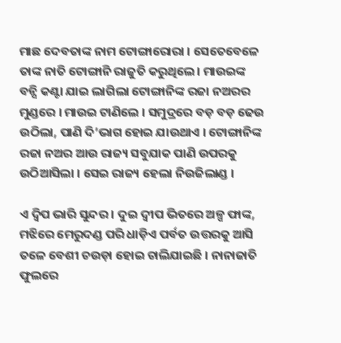ମାଛ ଦେବତାଙ୍କ ନାମ ଟୋଙ୍ଗାରୋରା । ସେତେବେଳେ ତାଙ୍କ ନାତି ଟୋଙ୍ଗାନି ରାଜୁତି କରୁଥିଲେ । ମାଉଇଙ୍କ ବନ୍ସି କଣ୍ଟା ଯାଇ ଲାଗିଲା ଟୋଙ୍ଗାନିଙ୍କ ରଜା ନଅରର ମୁଣ୍ଡରେ । ମାଉଇ ଟାଣିଲେ । ସମୁଦ୍ରରେ ବଡ଼ ବଡ଼ ଢେଉ ଉଠିଲା, ପାଣି ଦି’ଭାଗ ହୋଇ ଯାଉଥାଏ । ଟୋଙ୍ଗାନିଙ୍କ ରଜା ନଅର ଆଉ ରାଜ୍ୟ ସବୁଯାକ ପାଣି ଉପରକୁ ଉଠିଆସିଲା । ସେଇ ରାଜ୍ୟ ହେଲା ନିଉଜିଲାଣ୍ଡ ।

ଏ ଦ୍ୱିପ ଭାରି ସୁନ୍ଦର । ଦୁଇ ଦ୍ୱୀପ ଭିତରେ ଅଳ୍ପ ଫାଙ୍କ, ମଝିରେ ମେରୁଦଣ୍ଡ ପରି ଧାଡ଼ିଏ ପର୍ବତ ଉତ୍ତରକୁ ଆସି ତଳେ ବେଶୀ ଚଉଡ଼ା ହୋଇ ଚାଲିଯାଇଛି । ନାନାଜାତି ଫୁଲରେ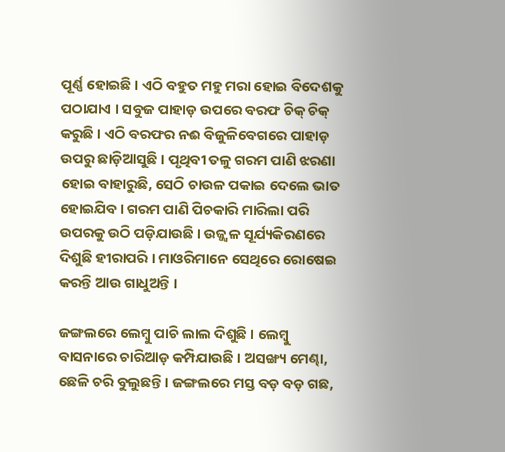ପୂର୍ଣ୍ଣ ହୋଇଛି । ଏଠି ବହୁତ ମହୁ ମରା ହୋଇ ବିଦେଶକୁ ପଠାଯାଏ । ସବୁଜ ପାହାଡ଼ ଉପରେ ବରଫ ଚିକ୍ ଚିକ୍ କରୁଛି । ଏଠି ବରଫର ନଈ ବିଜୁଳିବେଗରେ ପାହାଡ଼ ଉପରୁ ଛାଡ଼ିଆସୁଛି । ପୃଥିବୀ ତଳୁ ଗରମ ପାଣି ଝରଣା ହୋଇ ବାହାରୁଛି, ସେଠି ଚାଉଳ ପକାଇ ଦେଲେ ଭାତ ହୋଇଯିବ । ଗରମ ପାଣି ପିଚକାରି ମାରିଲା ପରି ଉପରକୁ ଉଠି ପଡ଼ିଯାଉଛି । ଉଜ୍ଜ୍ୱଳ ସୂର୍ଯ୍ୟକିରଣରେ ଦିଶୁଛି ହୀରାପରି । ମାଓରିମାନେ ସେଥିରେ ରୋଷେଇ କରନ୍ତି ଆଉ ଗାଧୁଅନ୍ତି ।

ଜଙ୍ଗଲରେ ଲେମ୍ବୁ ପାଚି ଲାଲ ଦିଶୁଛି । ଲେମ୍ବୁ ବାସନାରେ ଚାରିଆଡ଼ କମ୍ପିଯାଉଛି । ଅସଙ୍ଖ୍ୟ ମେଣ୍ଢା, ଛେଳି ଚରି ବୁଲୁଛନ୍ତି । ଜଙ୍ଗଲରେ ମସ୍ତ ବଡ଼ ବଡ଼ ଗଛ,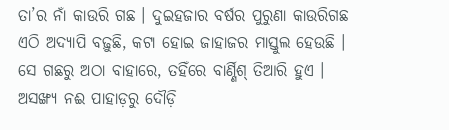ତା’ର ନାଁ କାଉରି ଗଛ । ଦୁଇହଜାର ବର୍ଷର ପୁରୁଣା କାଉରିଗଛ ଏଠି ଅଦ୍ୟାପି ବଢ଼ୁଛି, କଟା ହୋଇ ଜାହାଜର ମାସ୍ତୁଲ ହେଉଛି । ସେ ଗଛରୁ ଅଠା ବାହାରେ, ତହିଁରେ ବାର୍ଣ୍ଣିଶ୍ ତିଆରି ହୁଏ । ଅସଙ୍ଖ୍ୟ ନଈ ପାହାଡ଼ରୁ ଦୌଡ଼ି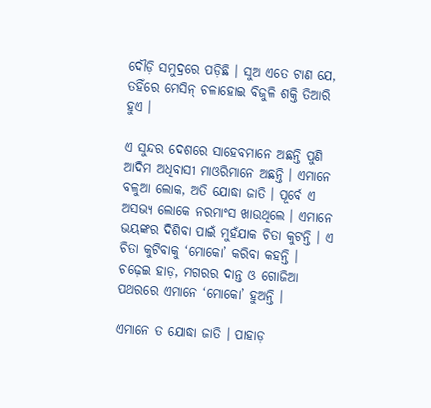ଦୌଡ଼ି ସମୁଦ୍ରରେ ପଡ଼ିଛି । ସୁଅ ଏତେ ଟାଣ ଯେ, ତହିଁରେ ମେସିନ୍ ଚଳାହୋଇ ବିଜୁଳି ଶକ୍ତି ତିଆରି ହୁଏ ।

ଏ ସୁନ୍ଦର ଦେଶରେ ସାହେବମାନେ ଅଛନ୍ତି ପୁଣି ଆଦିମ ଅଧିବାସୀ ମାଓରିମାନେ ଅଛନ୍ତି । ଏମାନେ ବଳୁଆ ଲୋକ, ଅତି ଯୋଦ୍ଧା ଜାତି । ପୂର୍ବେ ଏ ଅସଭ୍ୟ ଲୋକେ ନରମାଂସ ଖାଉଥିଲେ । ଏମାନେ ଭୟଙ୍କର ଦିଶିବା ପାଇଁ ମୁହଁଯାକ ଚିତା କୁଟନ୍ତି । ଏ ଚିତା କୁଟିବାକୁ ‘ମୋକୋ’ କରିବା କହନ୍ତି । ଚଢ଼େଇ ହାଡ଼, ମଗରର ଦାନ୍ତ ଓ ଗୋଜିଆ ପଥରରେ ଏମାନେ ‘ମୋକୋ’ ହୁଅନ୍ତି ।

ଏମାନେ ତ ଯୋଦ୍ଧା ଜାତି । ପାହାଡ଼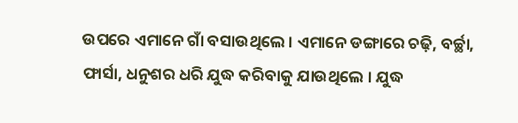ଉପରେ ଏମାନେ ଗାଁ ବସାଉଥିଲେ । ଏମାନେ ଡଙ୍ଗାରେ ଚଢ଼ି, ବର୍ଚ୍ଛା, ଫାର୍ସା, ଧନୁଶର ଧରି ଯୁଦ୍ଧ କରିବାକୁ ଯାଉଥିଲେ । ଯୁଦ୍ଧ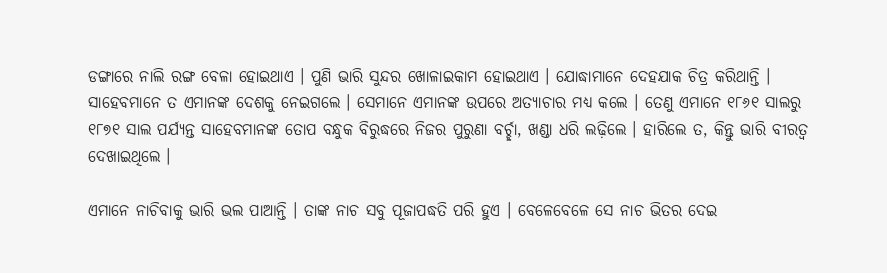ଡଙ୍ଗାରେ ନାଲି ରଙ୍ଗ ବେଳା ହୋଇଥାଏ । ପୁଣି ଭାରି ସୁନ୍ଦର ଖୋଳାଇକାମ ହୋଇଥାଏ । ଯୋଦ୍ଧାମାନେ ଦେହଯାକ ଚିତ୍ର କରିଥାନ୍ତି । ସାହେବମାନେ ତ ଏମାନଙ୍କ ଦେଶକୁ ନେଇଗଲେ । ସେମାନେ ଏମାନଙ୍କ ଉପରେ ଅତ୍ୟାଚାର ମଧ୍ୟ କଲେ । ତେଣୁ ଏମାନେ ୧୮୬୧ ସାଲରୁ ୧୮୭୧ ସାଲ ପର୍ଯ୍ୟନ୍ତ ସାହେବମାନଙ୍କ ତୋପ ବନ୍ଧୁକ ବିରୁଦ୍ଧରେ ନିଜର ପୁରୁଣା ବର୍ଚ୍ଛା, ଖଣ୍ଡା ଧରି ଲଢ଼ିଲେ । ହାରିଲେ ତ, କିନ୍ତୁ ଭାରି ବୀରତ୍ୱ ଦେଖାଇଥିଲେ ।

ଏମାନେ ନାଚିବାକୁ ଭାରି ଭଲ ପାଆନ୍ତି । ତାଙ୍କ ନାଚ ସବୁ ପୂଜାପଦ୍ଧତି ପରି ହୁଏ । ବେଳେବେଳେ ସେ ନାଚ ଭିତର ଦେଇ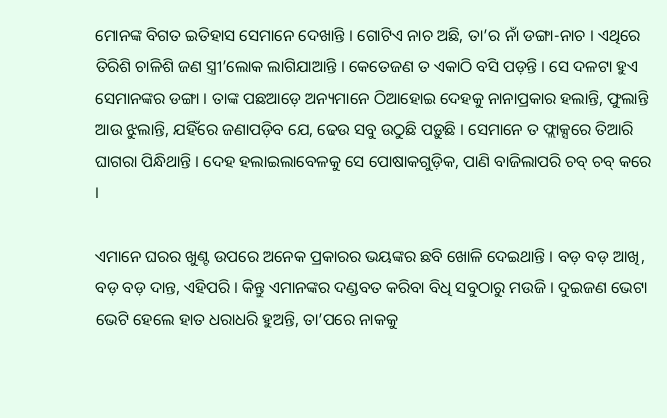ମୋନଙ୍କ ବିଗତ ଇତିହାସ ସେମାନେ ଦେଖାନ୍ତି । ଗୋଟିଏ ନାଚ ଅଛି, ତା’ର ନାଁ ଡଙ୍ଗା-ନାଚ । ଏଥିରେ ତିରିଶି ଚାଳିଶି ଜଣ ସ୍ତ୍ରୀ’ଲୋକ ଲାଗିଯାଆନ୍ତି । କେତେଜଣ ତ ଏକାଠି ବସି ପଡ଼ନ୍ତି । ସେ ଦଳଟା ହୁଏ ସେମାନଙ୍କର ଡଙ୍ଗା । ତାଙ୍କ ପଛଆଡ଼େ ଅନ୍ୟମାନେ ଠିଆହୋଇ ଦେହକୁ ନାନାପ୍ରକାର ହଲାନ୍ତି, ଫୁଲାନ୍ତି ଆଉ ଝୁଲାନ୍ତି, ଯହିଁରେ ଜଣାପଡ଼ିବ ଯେ, ଢେଉ ସବୁ ଉଠୁଛି ପଡ଼ୁଛି । ସେମାନେ ତ ଫ୍ଲାକ୍ସରେ ତିଆରି ଘାଗରା ପିନ୍ଧିଥାନ୍ତି । ଦେହ ହଲାଇଲାବେଳକୁ ସେ ପୋଷାକଗୁଡ଼ିକ, ପାଣି ବାଜିଲାପରି ଚବ୍ ଚବ୍ କରେ ।

ଏମାନେ ଘରର ଖୁଣ୍ଟ ଉପରେ ଅନେକ ପ୍ରକାରର ଭୟଙ୍କର ଛବି ଖୋଳି ଦେଇଥାନ୍ତି । ବଡ଼ ବଡ଼ ଆଖି, ବଡ଼ ବଡ଼ ଦାନ୍ତ, ଏହିପରି । କିନ୍ତୁ ଏମାନଙ୍କର ଦଣ୍ଡବତ କରିବା ବିଧି ସବୁଠାରୁ ମଉଜି । ଦୁଇଜଣ ଭେଟା ଭେଟି ହେଲେ ହାତ ଧରାଧରି ହୁଅନ୍ତି, ତା’ପରେ ନାକକୁ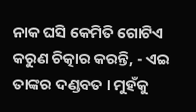ନାକ ଘସି କେମିତି ଗୋଟିଏ କରୁଣ ଚିତ୍କାର କରନ୍ତି, - ଏଇ ତାଙ୍କର ଦଣ୍ଡବତ । ମୁହଁକୁ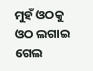ମୁହଁ ଓଠକୁ ଓଠ ଲଗାଇ ଗେଲ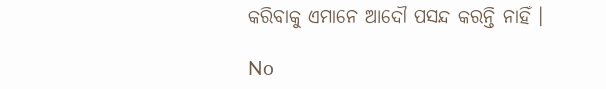କରିବାକୁ ଏମାନେ ଆଦୌ ପସନ୍ଦ କରନ୍ତି ନାହିଁ ।

No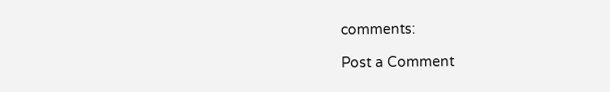comments:

Post a Comment